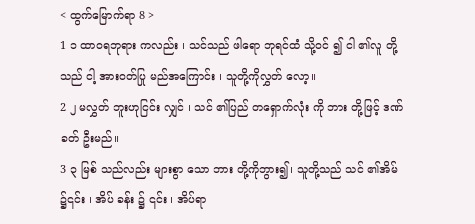< ထွက်မြောက်ရာ 8 >
1 ၁ ထာဝရဘုရား ကလည်း ၊ သင်သည် ဖါရော ဘုရင်ထံ သို့ဝင် ၍ ငါ ၏လူ တို့သည် ငါ့ အားဝတ်ပြု မည်အကြောင်း ၊ သူတို့ကိုလွှတ် လော့။
2 ၂ မလွှတ် ဘူးဟုငြင်း လျှင် ၊ သင် ၏ပြည် တရှောက်လုံး ကို ဘား တို့ဖြင့် ဒဏ်ခတ် ဦးမည်။
3 ၃ မြစ် သည်လည်း များစွာ သော ဘား တို့ကိုဘွား၍၊ သူတို့သည် သင် ၏အိမ် ၌၎င်း ၊ အိပ် ခန်း ၌ ၎င်း ၊ အိပ်ရာ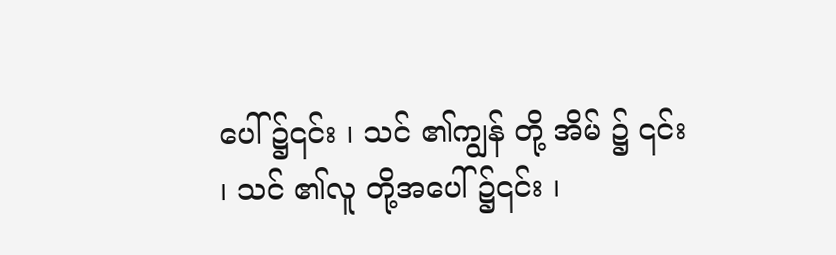ပေါ် ၌၎င်း ၊ သင် ၏ကျွန် တို့ အိမ် ၌ ၎င်း ၊ သင် ၏လူ တို့အပေါ် ၌၎င်း ၊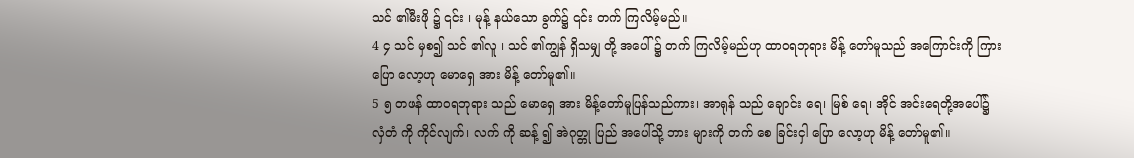သင် ၏မီးဖို ၌ ၎င်း ၊ မုန့် နယ်သော ခွက်၌ ၎င်း တက် ကြလိမ့်မည်။
4 ၄ သင် မှစ၍ သင် ၏လူ ၊ သင် ၏ကျွန် ရှိသမျှ တို့ အပေါ် ၌ တက် ကြလိမ့်မည်ဟု ထာဝရဘုရား မိန့် တော်မူသည် အကြောင်းကို ကြားပြော လော့ဟု မောရှေ အား မိန့် တော်မူ၏။
5 ၅ တဖန် ထာဝရဘုရား သည် မောရှေ အား မိန့်တော်မူပြန်သည်ကား၊ အာရုန် သည် ချောင်း ရေ၊ မြစ် ရေ၊ အိုင် အင်းရေတို့အပေါ်၌ လှံတံ ကို ကိုင်လျက်၊ လက် ကို ဆန့် ၍ အဲဂုတ္တု ပြည် အပေါ်သို့ ဘား များကို တက် စေ ခြင်းငှါ ပြော လော့ဟု မိန့် တော်မူ၏။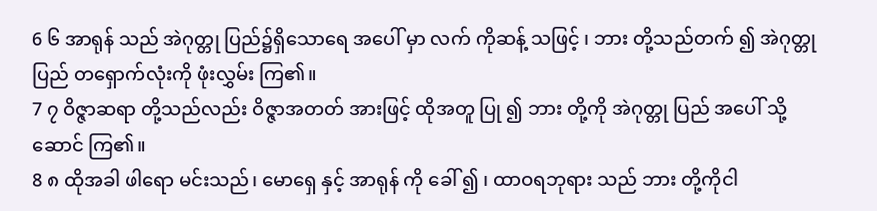6 ၆ အာရုန် သည် အဲဂုတ္တု ပြည်၌ရှိသောရေ အပေါ် မှာ လက် ကိုဆန့် သဖြင့် ၊ ဘား တို့သည်တက် ၍ အဲဂုတ္တု ပြည် တရှောက်လုံးကို ဖုံးလွှမ်း ကြ၏။
7 ၇ ဝိဇ္ဇာဆရာ တို့သည်လည်း ဝိဇ္ဇာအတတ် အားဖြင့် ထိုအတူ ပြု ၍ ဘား တို့ကို အဲဂုတ္တု ပြည် အပေါ် သို့ ဆောင် ကြ၏။
8 ၈ ထိုအခါ ဖါရော မင်းသည်၊ မောရှေ နှင့် အာရုန် ကို ခေါ် ၍ ၊ ထာဝရဘုရား သည် ဘား တို့ကိုငါ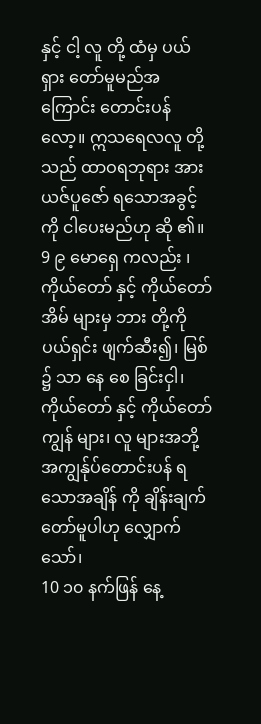နှင့် ငါ့ လူ တို့ ထံမှ ပယ်ရှား တော်မူမည်အကြောင်း တောင်းပန် လော့။ ဣသရေလလူ တို့သည် ထာဝရဘုရား အား ယဇ်ပူဇော် ရသောအခွင့် ကို ငါပေးမည်ဟု ဆို ၏။
9 ၉ မောရှေ ကလည်း ၊ ကိုယ်တော် နှင့် ကိုယ်တော် အိမ် များမှ ဘား တို့ကို ပယ်ရှင်း ဖျက်ဆီး၍၊ မြစ် ၌ သာ နေ စေ ခြင်းငှါ၊ ကိုယ်တော် နှင့် ကိုယ်တော် ကျွန် များ၊ လူ များအဘို့ အကျွန်ုပ်တောင်းပန် ရသောအချိန် ကို ချိန်းချက် တော်မူပါဟု လျှောက် သော်၊
10 ၁၀ နက်ဖြန် နေ့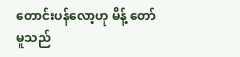တောင်းပန်လော့ဟု မိန့် တော်မူသည်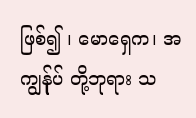ဖြစ်၍ ၊ မောရှေက၊ အကျွန်ုပ် တို့ဘုရား သ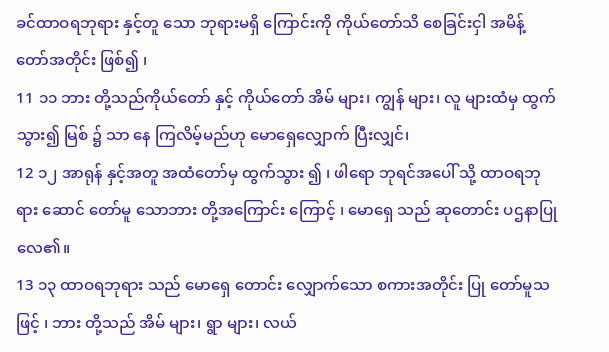ခင်ထာဝရဘုရား နှင့်တူ သော ဘုရားမရှိ ကြောင်းကို ကိုယ်တော်သိ စေခြင်းငှါ အမိန့် တော်အတိုင်း ဖြစ်၍ ၊
11 ၁၁ ဘား တို့သည်ကိုယ်တော် နှင့် ကိုယ်တော် အိမ် များ၊ ကျွန် များ၊ လူ များထံမှ ထွက် သွား၍ မြစ် ၌ သာ နေ ကြလိမ့်မည်ဟု မောရှေလျှောက် ပြီးလျှင်၊
12 ၁၂ အာရုန် နှင့်အတူ အထံတော်မှ ထွက်သွား ၍ ၊ ဖါရော ဘုရင်အပေါ် သို့ ထာဝရဘုရား ဆောင် တော်မူ သောဘား တို့အကြောင်း ကြောင့် ၊ မောရှေ သည် ဆုတောင်း ပဌနာပြုလေ၏။
13 ၁၃ ထာဝရဘုရား သည် မောရှေ တောင်း လျှောက်သော စကားအတိုင်း ပြု တော်မူသဖြင့် ၊ ဘား တို့သည် အိမ် များ၊ ရွာ များ၊ လယ်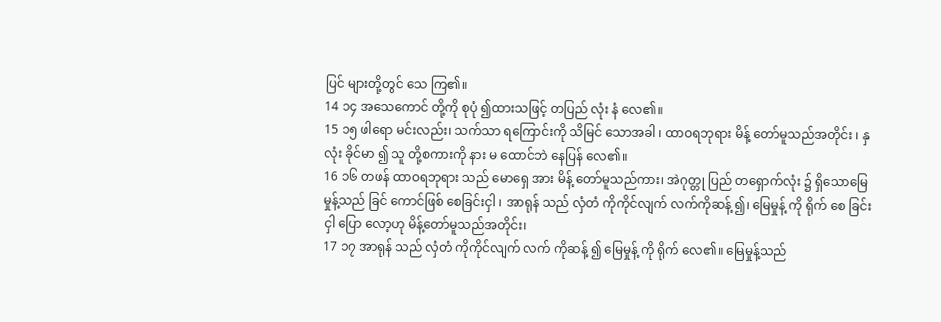ပြင် များတို့တွင် သေ ကြ၏။
14 ၁၄ အသေကောင် တို့ကို စုပုံ ၍ထားသဖြင့် တပြည် လုံး နံ လေ၏။
15 ၁၅ ဖါရော မင်းလည်း၊ သက်သာ ရကြောင်းကို သိမြင် သောအခါ ၊ ထာဝရဘုရား မိန့် တော်မူသည်အတိုင်း ၊ နှလုံး ခိုင်မာ ၍ သူ တို့စကားကို နား မ ထောင်ဘဲ နေပြန် လေ၏။
16 ၁၆ တဖန် ထာဝရဘုရား သည် မောရှေ အား မိန့် တော်မူသည်ကား၊ အဲဂုတ္တု ပြည် တရှောက်လုံး ၌ ရှိသောမြေမှုန့်သည် ခြင် ကောင်ဖြစ် စေခြင်းငှါ ၊ အာရုန် သည် လှံတံ ကိုကိုင်လျက် လက်ကိုဆန့် ၍၊ မြေမှုန့် ကို ရိုက် စေ ခြင်းငှါ ပြော လော့ဟု မိန့်တော်မူသည်အတိုင်း၊
17 ၁၇ အာရုန် သည် လှံတံ ကိုကိုင်လျက် လက် ကိုဆန့် ၍ မြေမှုန့် ကို ရိုက် လေ၏။ မြေမှုန့်သည်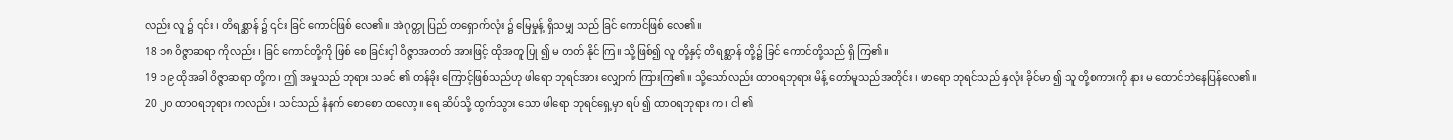လည်း လူ ၌ ၎င်း ၊ တိရစ္ဆာန် ၌ ၎င်း ခြင် ကောင်ဖြစ် လေ၏။ အဲဂုတ္တု ပြည် တရှောက်လုံး ၌ မြေမှုန့် ရှိသမျှ သည် ခြင် ကောင်ဖြစ် လေ၏။
18 ၁၈ ဝိဇ္ဇာဆရာ ကိုလည်း ၊ ခြင် ကောင်တို့ကို ဖြစ် စေ ခြင်းငှါ ဝိဇ္ဇာအတတ် အားဖြင့် ထိုအတူ ပြု ၍ မ တတ် နိုင် ကြ။ သို့ဖြစ်၍ လူ တို့နှင့် တိရစ္ဆာန် တို့၌ ခြင် ကောင်တို့သည် ရှိ ကြ၏။
19 ၁၉ ထိုအခါ ဝိဇ္ဇာဆရာ တို့က၊ ဤ အမှုသည် ဘုရား သခင် ၏ တန်ခိုး ကြောင့်ဖြစ်သည်ဟု ဖါရော ဘုရင်အား လျှောက် ကြားကြ၏။ သို့သော်လည်း ထာဝရဘုရား မိန့် တော်မူသည်အတိုင်း ၊ ဖာရော ဘုရင်သည် နှလုံး ခိုင်မာ ၍ သူ တို့စကားကို နား မ ထောင်ဘဲနေပြန်လေ၏။
20 ၂၀ ထာဝရဘုရား ကလည်း ၊ သင်သည် နံနက် စောစော ထလော့။ ရေ ဆိပ်သို့ ထွက်သွား သော ဖါရော ဘုရင်ရှေ့မှာ ရပ် ၍ ထာဝရဘုရား က၊ ငါ ၏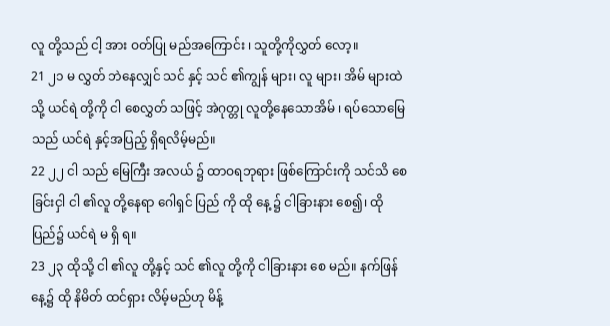လူ တို့သည် ငါ့ အား ဝတ်ပြု မည်အကြောင်း ၊ သူတို့ကိုလွှတ် လော့။
21 ၂၁ မ လွှတ် ဘဲနေလျှင် သင် နှင့် သင် ၏ကျွန် များ၊ လူ များ၊ အိမ် များထဲသို့ ယင်ရဲ တို့ကို ငါ စေလွှတ် သဖြင့် အဲဂုတ္တု လူတို့နေသောအိမ် ၊ ရပ်သောမြေ သည် ယင်ရဲ နှင့်အပြည့် ရှိရလိမ့်မည်။
22 ၂၂ ငါ သည် မြေကြီး အလယ် ၌ ထာဝရဘုရား ဖြစ်ကြောင်းကို သင်သိ စေခြင်းငှါ ငါ ၏လူ တို့နေရာ ဂေါရှင် ပြည် ကို ထို နေ့ ၌ ငါခြားနား စေ၍၊ ထို ပြည်၌ ယင်ရဲ မ ရှိ ရ။
23 ၂၃ ထိုသို့ ငါ ၏လူ တို့နှင့် သင် ၏လူ တို့ကို ငါခြားနား စေ မည်။ နက်ဖြန် နေ့၌ ထို နိမိတ် ထင်ရှား လိမ့်မည်ဟု မိန့်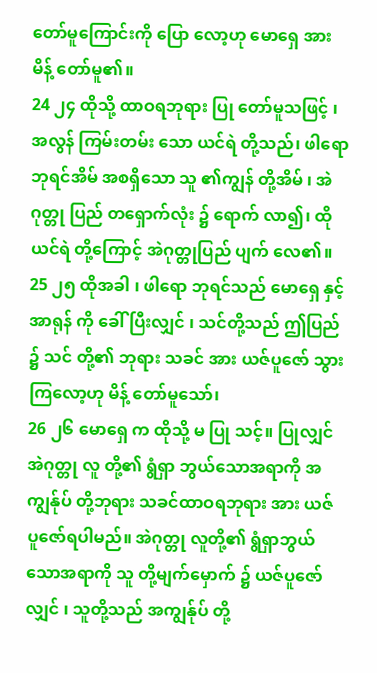တော်မူကြောင်းကို ပြော လော့ဟု မောရှေ အား မိန့် တော်မူ၏။
24 ၂၄ ထိုသို့ ထာဝရဘုရား ပြု တော်မူသဖြင့် ၊ အလွန် ကြမ်းတမ်း သော ယင်ရဲ တို့သည်၊ ဖါရော ဘုရင်အိမ် အစရှိသော သူ ၏ကျွန် တို့အိမ် ၊ အဲဂုတ္တု ပြည် တရှောက်လုံး ၌ ရောက် လာ၍၊ ထိုယင်ရဲ တို့ကြောင့် အဲဂုတ္တုပြည် ပျက် လေ၏။
25 ၂၅ ထိုအခါ ၊ ဖါရော ဘုရင်သည် မောရှေ နှင့် အာရုန် ကို ခေါ် ပြီးလျှင် ၊ သင်တို့သည် ဤပြည် ၌ သင် တို့၏ ဘုရား သခင် အား ယဇ်ပူဇော် သွား ကြလော့ဟု မိန့် တော်မူသော်၊
26 ၂၆ မောရှေ က ထိုသို့ မ ပြု သင့်။ ပြုလျှင်အဲဂုတ္တု လူ တို့၏ ရွံရှာ ဘွယ်သောအရာကို အကျွန်ုပ် တို့ဘုရား သခင်ထာဝရဘုရား အား ယဇ် ပူဇော်ရပါမည်။ အဲဂုတ္တု လူတို့၏ ရွံရှာဘွယ် သောအရာကို သူ တို့မျက်မှောက် ၌ ယဇ်ပူဇော် လျှင် ၊ သူတို့သည် အကျွန်ုပ် တို့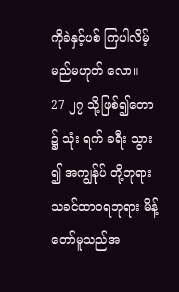ကိုခဲနှင့်ပစ် ကြပါလိမ့်မည်မဟုတ် လော။
27 ၂၇ သို့ဖြစ်၍တော ၌ သုံး ရက် ခရီး သွား ၍ အကျွန်ုပ် တို့ဘုရား သခင်ထာဝရဘုရား မိန့် တော်မူသည်အ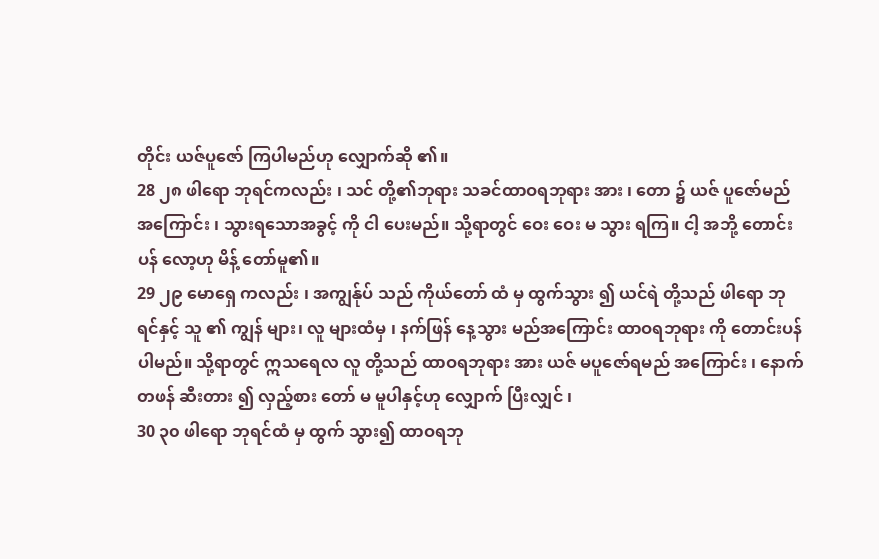တိုင်း ယဇ်ပူဇော် ကြပါမည်ဟု လျှောက်ဆို ၏။
28 ၂၈ ဖါရော ဘုရင်ကလည်း ၊ သင် တို့၏ဘုရား သခင်ထာဝရဘုရား အား ၊ တော ၌ ယဇ် ပူဇော်မည်အကြောင်း ၊ သွားရသောအခွင့် ကို ငါ ပေးမည်။ သို့ရာတွင် ဝေး ဝေး မ သွား ရကြ။ ငါ့ အဘို့ တောင်းပန် လော့ဟု မိန့် တော်မူ၏။
29 ၂၉ မောရှေ ကလည်း ၊ အကျွန်ုပ် သည် ကိုယ်တော် ထံ မှ ထွက်သွား ၍ ယင်ရဲ တို့သည် ဖါရော ဘုရင်နှင့် သူ ၏ ကျွန် များ၊ လူ များထံမှ ၊ နက်ဖြန် နေ့သွား မည်အကြောင်း ထာဝရဘုရား ကို တောင်းပန် ပါမည်။ သို့ရာတွင် ဣသရေလ လူ တို့သည် ထာဝရဘုရား အား ယဇ် မပူဇော်ရမည် အကြောင်း ၊ နောက်တဖန် ဆီးတား ၍ လှည့်စား တော် မ မူပါနှင့်ဟု လျှောက် ပြီးလျှင် ၊
30 ၃၀ ဖါရော ဘုရင်ထံ မှ ထွက် သွား၍ ထာဝရဘု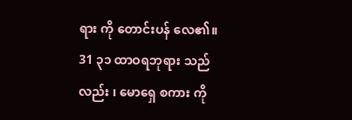ရား ကို တောင်းပန် လေ၏။
31 ၃၁ ထာဝရဘုရား သည်လည်း ၊ မောရှေ စကား ကို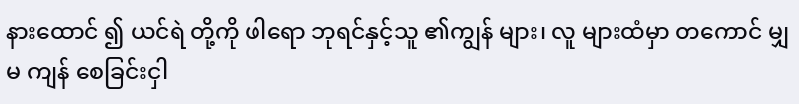နားထောင် ၍ ယင်ရဲ တို့ကို ဖါရော ဘုရင်နှင့်သူ ၏ကျွန် များ၊ လူ များထံမှာ တကောင် မျှ မ ကျန် စေခြင်းငှါ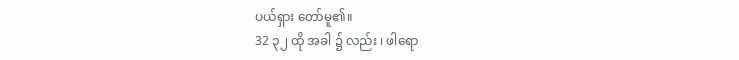ပယ်ရှား တော်မူ၏။
32 ၃၂ ထို အခါ ၌ လည်း ၊ ဖါရော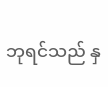ဘုရင်သည် နှ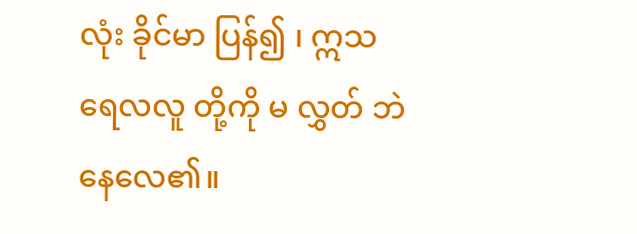လုံး ခိုင်မာ ပြန်၍ ၊ ဣသရေလလူ တို့ကို မ လွှတ် ဘဲနေလေ၏။